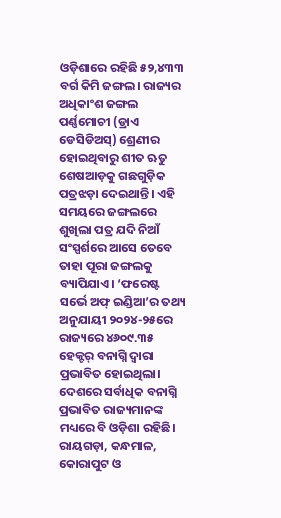ଓଡ଼ିଶାରେ ରହିଛି ୫୨,୪୩୩ ବର୍ଗ କିମି ଜଙ୍ଗଲ। ରାଜ୍ୟର ଅଧିକାଂଶ ଜଙ୍ଗଲ ପର୍ଣ୍ଣମୋଚୀ (ଡ୍ରାଏ ଡେସିଡିଅସ୍) ଶ୍ରେଣୀର ହୋଇଥିବାରୁ ଶୀତ ଋତୁ ଶେଷଆଡ଼କୁ ଗଛଗୁଡ଼ିକ ପତ୍ରଝଡ଼ା ଦେଇଥାନ୍ତି। ଏହି ସମୟରେ ଜଙ୍ଗଲରେ ଶୁଖିଲା ପତ୍ର ଯଦି ନିଆଁ ସଂସ୍ପର୍ଶରେ ଆସେ ତେବେ ତାହା ପୂରା ଜଙ୍ଗଲକୁ ବ୍ୟାପିଯାଏ। ‘ଫରେଷ୍ଟ ସର୍ଭେ ଅଫ୍ ଇଣ୍ଡିଆ’ର ତଥ୍ୟ ଅନୁଯାୟୀ ୨୦୨୪-୨୫ରେ ରାଜ୍ୟରେ ୪୬୦୯.୩୫ ହେକ୍ଟର୍ ବନାଗ୍ନି ଦ୍ବାରା ପ୍ରଭାବିତ ହୋଇଥିଲା। ଦେଶରେ ସର୍ବାଧିକ ବନାଗ୍ନି ପ୍ରଭାବିତ ରାଜ୍ୟମାନଙ୍କ ମଧ୍ୟରେ ବି ଓଡ଼ିଶା ରହିଛି। ରାୟଗଡ଼ା, କନ୍ଧମାଳ, କୋରାପୁଟ ଓ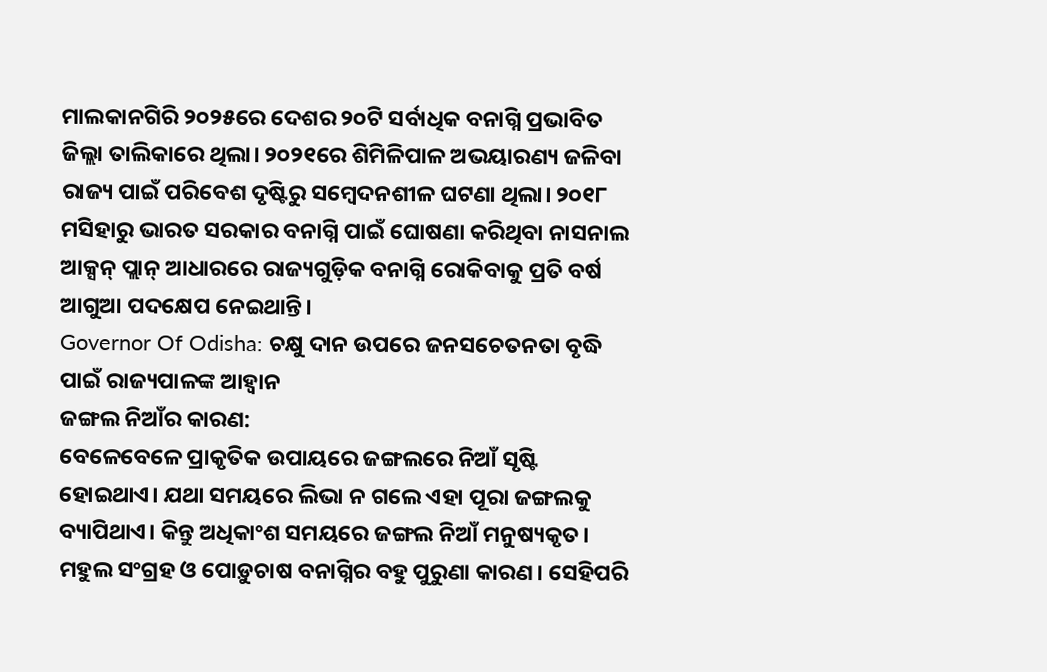ମାଲକାନଗିରି ୨୦୨୫ରେ ଦେଶର ୨୦ଟି ସର୍ବାଧିକ ବନାଗ୍ନି ପ୍ରଭାବିତ ଜିଲ୍ଲା ତାଲିକାରେ ଥିଲା। ୨୦୨୧ରେ ଶିମିଳିପାଳ ଅଭୟାରଣ୍ୟ ଜଳିବା ରାଜ୍ୟ ପାଇଁ ପରିବେଶ ଦୃଷ୍ଟିରୁ ସମ୍ବେଦନଶୀଳ ଘଟଣା ଥିଲା। ୨୦୧୮ ମସିହାରୁ ଭାରତ ସରକାର ବନାଗ୍ନି ପାଇଁ ଘୋଷଣା କରିଥିବା ନାସନାଲ ଆକ୍ସନ୍ ପ୍ଲାନ୍ ଆଧାରରେ ରାଜ୍ୟଗୁଡ଼ିକ ବନାଗ୍ନି ରୋକିବାକୁ ପ୍ରତି ବର୍ଷ ଆଗୁଆ ପଦକ୍ଷେପ ନେଇଥାନ୍ତି।
Governor Of Odisha: ଚକ୍ଷୁ ଦାନ ଉପରେ ଜନସଚେତନତା ବୃଦ୍ଧି ପାଇଁ ରାଜ୍ୟପାଳଙ୍କ ଆହ୍ୱାନ
ଜଙ୍ଗଲ ନିଆଁର କାରଣ:
ବେଳେବେଳେ ପ୍ରାକୃତିକ ଉପାୟରେ ଜଙ୍ଗଲରେ ନିଆଁ ସୃଷ୍ଟି ହୋଇଥାଏ। ଯଥା ସମୟରେ ଲିଭା ନ ଗଲେ ଏହା ପୂରା ଜଙ୍ଗଲକୁ ବ୍ୟାପିଥାଏ। କିନ୍ତୁ ଅଧିକାଂଶ ସମୟରେ ଜଙ୍ଗଲ ନିଆଁ ମନୁଷ୍ୟକୃତ। ମହୁଲ ସଂଗ୍ରହ ଓ ପୋଡ଼ୁଚାଷ ବନାଗ୍ନିର ବହୁ ପୁରୁଣା କାରଣ। ସେହିପରି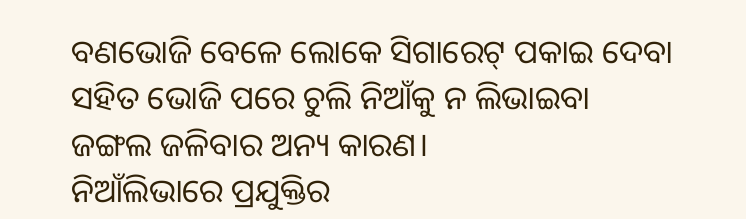ବଣଭୋଜି ବେଳେ ଲୋକେ ସିଗାରେଟ୍ ପକାଇ ଦେବା ସହିତ ଭୋଜି ପରେ ଚୁଲି ନିଆଁକୁ ନ ଲିଭାଇବା ଜଙ୍ଗଲ ଜଳିବାର ଅନ୍ୟ କାରଣ।
ନିଆଁଲିଭାରେ ପ୍ରଯୁକ୍ତିର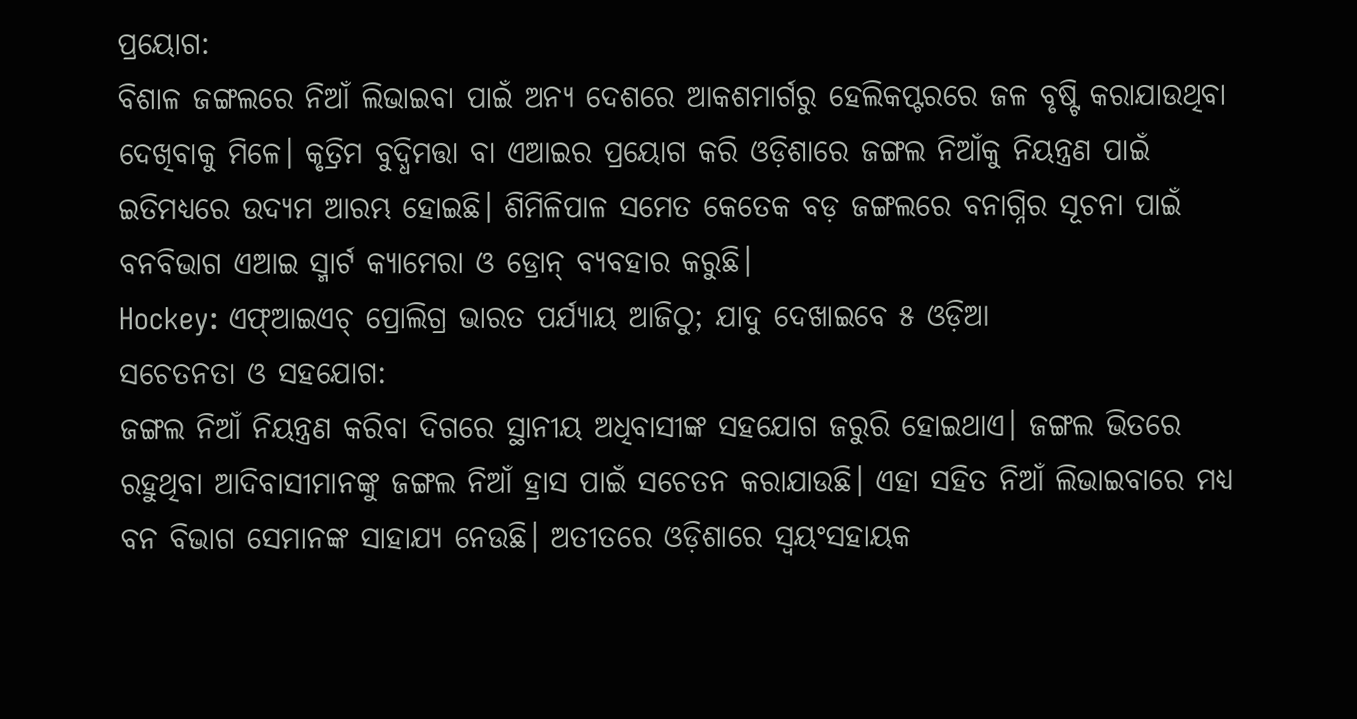ପ୍ରୟୋଗ:
ବିଶାଳ ଜଙ୍ଗଲରେ ନିଆଁ ଲିଭାଇବା ପାଇଁ ଅନ୍ୟ ଦେଶରେ ଆକଶମାର୍ଗରୁ ହେଲିକପ୍ଟରରେ ଜଳ ବୃଷ୍ଟି କରାଯାଉଥିବା ଦେଖିବାକୁ ମିଳେ। କୃତ୍ରିମ ବୁଦ୍ଧିମତ୍ତା ବା ଏଆଇର ପ୍ରୟୋଗ କରି ଓଡ଼ିଶାରେ ଜଙ୍ଗଲ ନିଆଁକୁ ନିୟନ୍ତ୍ରଣ ପାଇଁ ଇତିମଧ୍ୟରେ ଉଦ୍ୟମ ଆରମ୍ଭ ହୋଇଛି। ଶିମିଳିପାଳ ସମେତ କେତେକ ବଡ଼ ଜଙ୍ଗଲରେ ବନାଗ୍ନିର ସୂଚନା ପାଇଁ ବନବିଭାଗ ଏଆଇ ସ୍ମାର୍ଟ କ୍ୟାମେରା ଓ ଡ୍ରୋନ୍ ବ୍ୟବହାର କରୁଛି।
Hockey: ଏଫ୍ଆଇଏଚ୍ ପ୍ରୋଲିଗ୍ର ଭାରତ ପର୍ଯ୍ୟାୟ ଆଜିଠୁ; ଯାଦୁ ଦେଖାଇବେ ୫ ଓଡ଼ିଆ
ସଚେତନତା ଓ ସହଯୋଗ:
ଜଙ୍ଗଲ ନିଆଁ ନିୟନ୍ତ୍ରଣ କରିବା ଦିଗରେ ସ୍ଥାନୀୟ ଅଧିବାସୀଙ୍କ ସହଯୋଗ ଜରୁରି ହୋଇଥାଏ। ଜଙ୍ଗଲ ଭିତରେ ରହୁଥିବା ଆଦିବାସୀମାନଙ୍କୁ ଜଙ୍ଗଲ ନିଆଁ ହ୍ରାସ ପାଇଁ ସଚେତନ କରାଯାଉଛି। ଏହା ସହିତ ନିଆଁ ଲିଭାଇବାରେ ମଧ୍ୟ ବନ ବିଭାଗ ସେମାନଙ୍କ ସାହାଯ୍ୟ ନେଉଛି। ଅତୀତରେ ଓଡ଼ିଶାରେ ସ୍ବୟଂସହାୟକ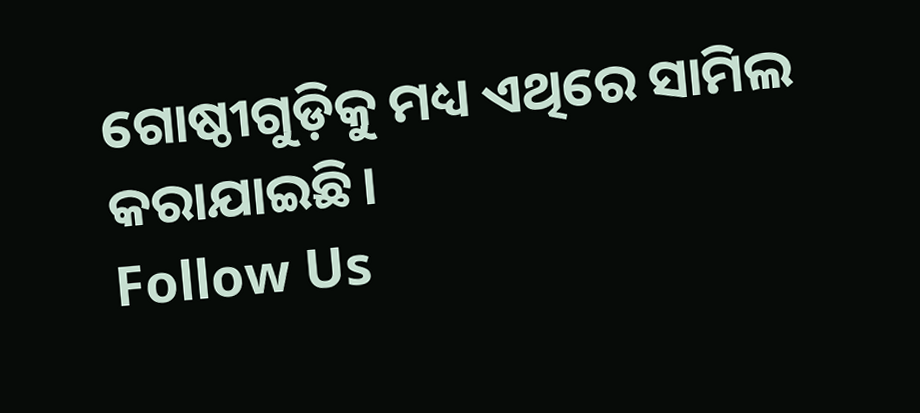ଗୋଷ୍ଠୀଗୁଡ଼ିକୁ ମଧ୍ୟ ଏଥିରେ ସାମିଲ କରାଯାଇଛି।
Follow Us